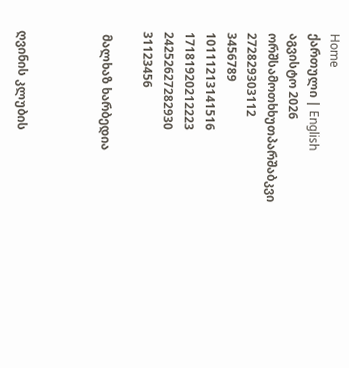Home
ქართული | English
აგვისტო 2026
ორშსამოთხხუთპარშაბკვი
272829303112
3456789
10111213141516
17181920212223
24252627282930
31123456

 მალხაზ ხარბედია



ღვინის კლუბის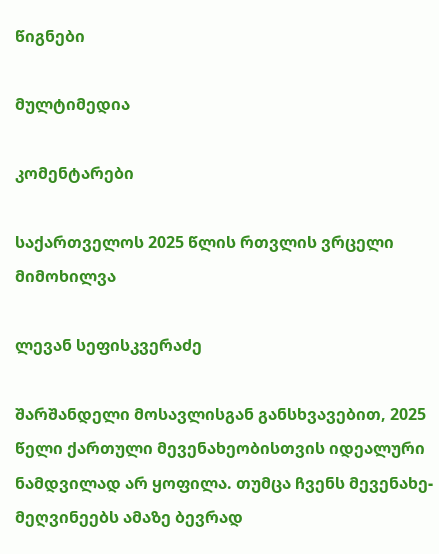წიგნები

მულტიმედია

კომენტარები

საქართველოს 2025 წლის რთვლის ვრცელი მიმოხილვა

ლევან სეფისკვერაძე

შარშანდელი მოსავლისგან განსხვავებით, 2025 წელი ქართული მევენახეობისთვის იდეალური ნამდვილად არ ყოფილა. თუმცა ჩვენს მევენახე-მეღვინეებს ამაზე ბევრად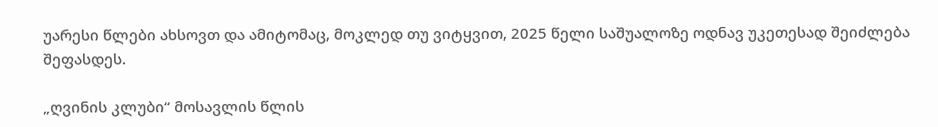უარესი წლები ახსოვთ და ამიტომაც, მოკლედ თუ ვიტყვით, 2025 წელი საშუალოზე ოდნავ უკეთესად შეიძლება შეფასდეს.

„ღვინის კლუბი“ მოსავლის წლის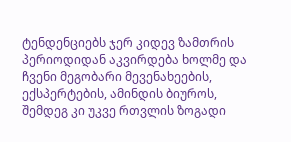ტენდენციებს ჯერ კიდევ ზამთრის პერიოდიდან აკვირდება ხოლმე და ჩვენი მეგობარი მევენახეების, ექსპერტების, ამინდის ბიუროს, შემდეგ კი უკვე რთვლის ზოგადი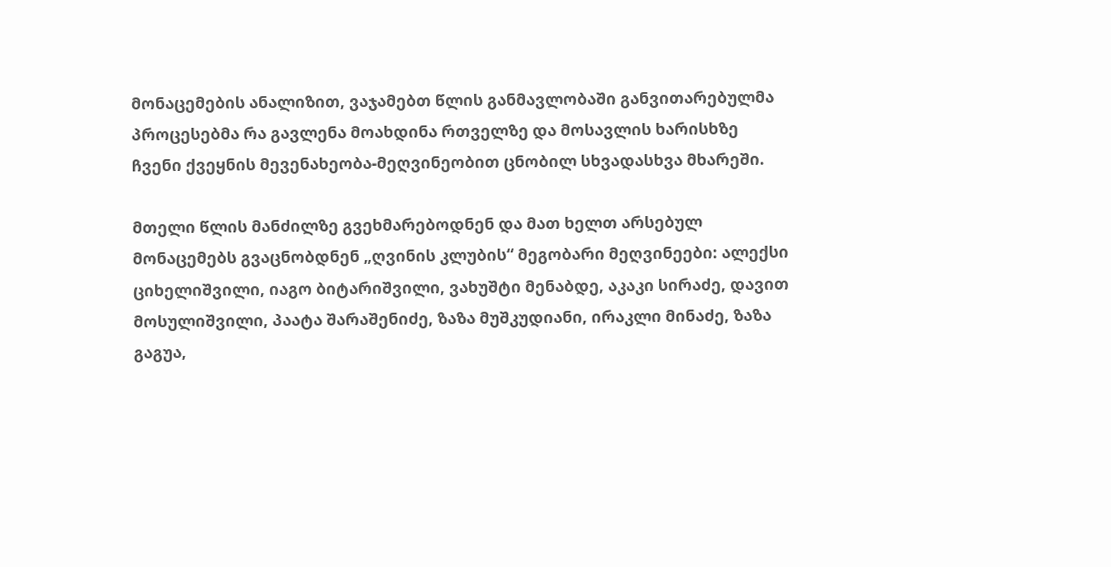მონაცემების ანალიზით, ვაჯამებთ წლის განმავლობაში განვითარებულმა პროცესებმა რა გავლენა მოახდინა რთველზე და მოსავლის ხარისხზე ჩვენი ქვეყნის მევენახეობა-მეღვინეობით ცნობილ სხვადასხვა მხარეში.

მთელი წლის მანძილზე გვეხმარებოდნენ და მათ ხელთ არსებულ მონაცემებს გვაცნობდნენ „ღვინის კლუბის“ მეგობარი მეღვინეები: ალექსი ციხელიშვილი, იაგო ბიტარიშვილი, ვახუშტი მენაბდე, აკაკი სირაძე, დავით მოსულიშვილი, პაატა შარაშენიძე, ზაზა მუშკუდიანი, ირაკლი მინაძე, ზაზა გაგუა,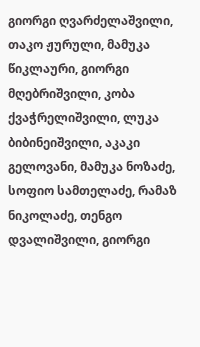გიორგი ღვარძელაშვილი, თაკო ჟურული, მამუკა წიკლაური, გიორგი მღებრიშვილი, კობა ქვაჭრელიშვილი, ლუკა ბიბინეიშვილი, აკაკი გელოვანი, მამუკა ნოზაძე, სოფიო სამთელაძე, რამაზ ნიკოლაძე, თენგო დვალიშვილი, გიორგი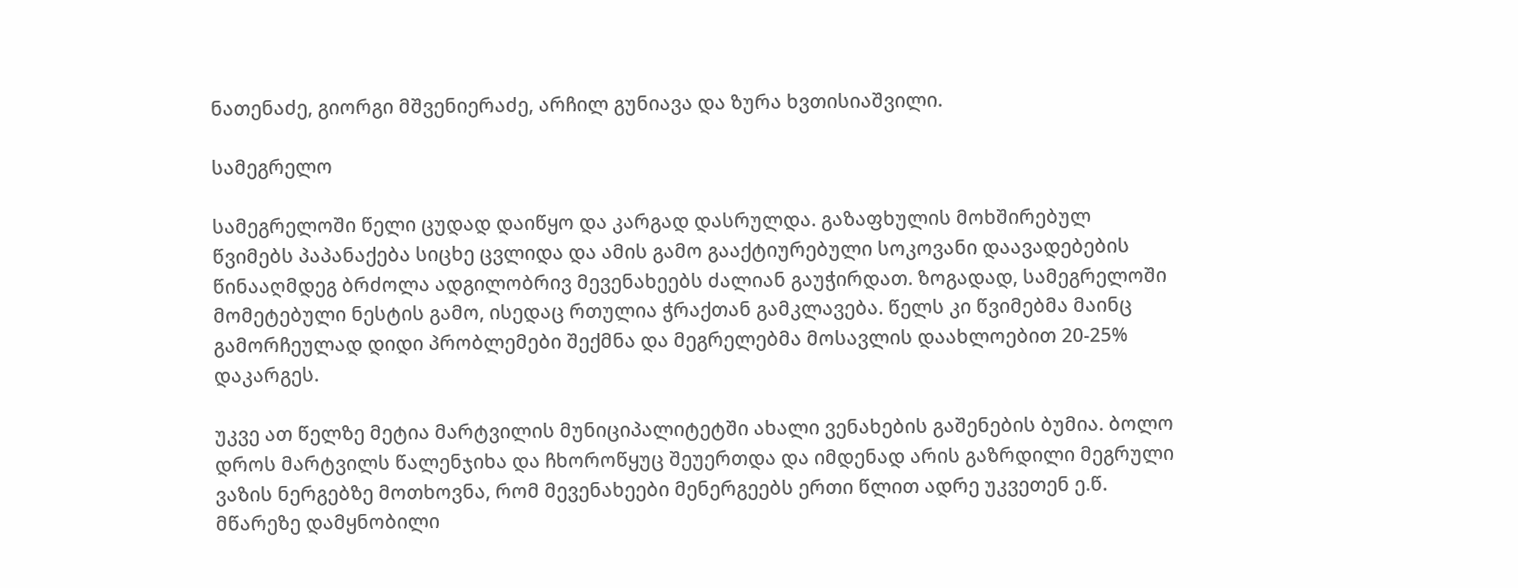ნათენაძე, გიორგი მშვენიერაძე, არჩილ გუნიავა და ზურა ხვთისიაშვილი.

სამეგრელო

სამეგრელოში წელი ცუდად დაიწყო და კარგად დასრულდა. გაზაფხულის მოხშირებულ წვიმებს პაპანაქება სიცხე ცვლიდა და ამის გამო გააქტიურებული სოკოვანი დაავადებების წინააღმდეგ ბრძოლა ადგილობრივ მევენახეებს ძალიან გაუჭირდათ. ზოგადად, სამეგრელოში მომეტებული ნესტის გამო, ისედაც რთულია ჭრაქთან გამკლავება. წელს კი წვიმებმა მაინც გამორჩეულად დიდი პრობლემები შექმნა და მეგრელებმა მოსავლის დაახლოებით 20-25% დაკარგეს.

უკვე ათ წელზე მეტია მარტვილის მუნიციპალიტეტში ახალი ვენახების გაშენების ბუმია. ბოლო დროს მარტვილს წალენჯიხა და ჩხოროწყუც შეუერთდა და იმდენად არის გაზრდილი მეგრული ვაზის ნერგებზე მოთხოვნა, რომ მევენახეები მენერგეებს ერთი წლით ადრე უკვეთენ ე.წ. მწარეზე დამყნობილი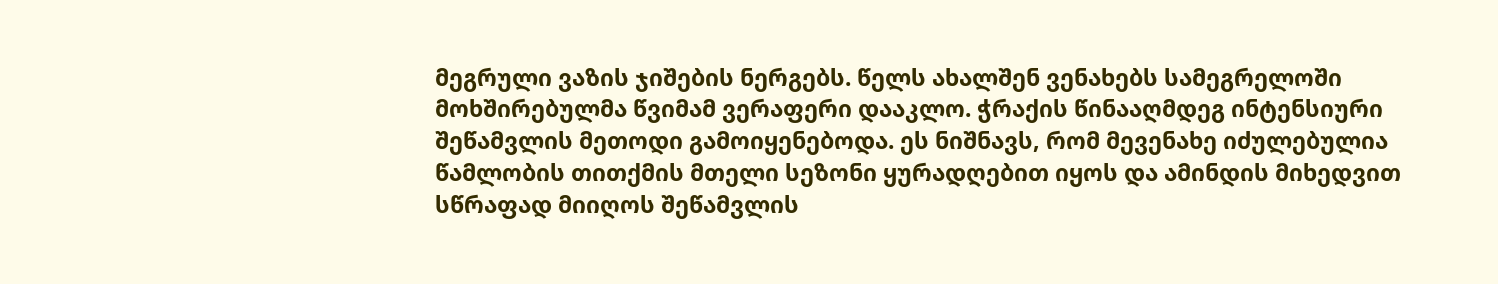მეგრული ვაზის ჯიშების ნერგებს. წელს ახალშენ ვენახებს სამეგრელოში მოხშირებულმა წვიმამ ვერაფერი დააკლო. ჭრაქის წინააღმდეგ ინტენსიური შეწამვლის მეთოდი გამოიყენებოდა. ეს ნიშნავს, რომ მევენახე იძულებულია წამლობის თითქმის მთელი სეზონი ყურადღებით იყოს და ამინდის მიხედვით სწრაფად მიიღოს შეწამვლის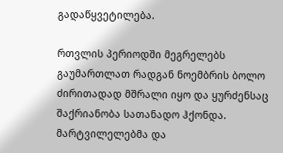გადაწყვეტილება.

რთვლის პერიოდში მეგრელებს გაუმართლათ რადგან ნოემბრის ბოლო ძირითადად მშრალი იყო და ყურძენსაც შაქრიანობა სათანადო ჰქონდა. მარტვილელებმა და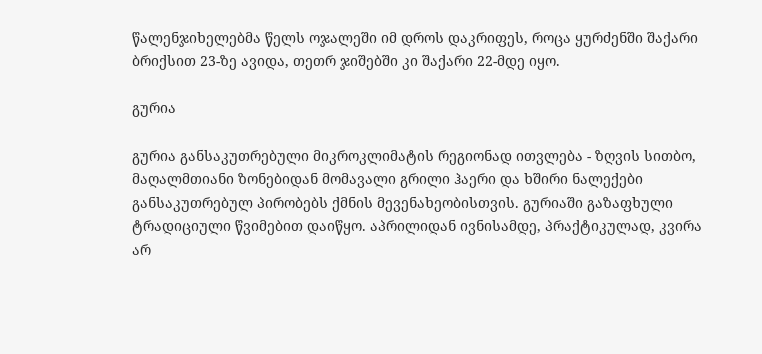წალენჯიხელებმა წელს ოჯალეში იმ დროს დაკრიფეს, როცა ყურძენში შაქარი ბრიქსით 23-ზე ავიდა, თეთრ ჯიშებში კი შაქარი 22-მდე იყო.

გურია

გურია განსაკუთრებული მიკროკლიმატის რეგიონად ითვლება - ზღვის სითბო, მაღალმთიანი ზონებიდან მომავალი გრილი ჰაერი და ხშირი ნალექები განსაკუთრებულ პირობებს ქმნის მევენახეობისთვის. გურიაში გაზაფხული ტრადიციული წვიმებით დაიწყო. აპრილიდან ივნისამდე, პრაქტიკულად, კვირა არ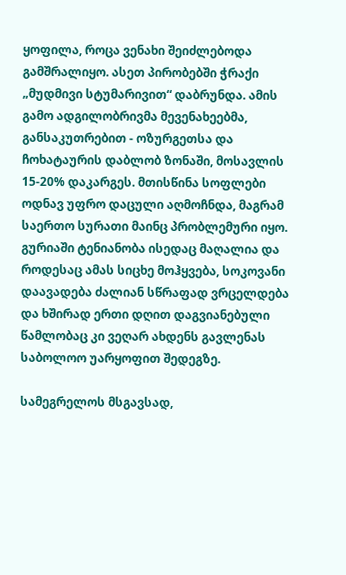ყოფილა, როცა ვენახი შეიძლებოდა გამშრალიყო. ასეთ პირობებში ჭრაქი „მუდმივი სტუმარივით“ დაბრუნდა. ამის გამო ადგილობრივმა მევენახეებმა, განსაკუთრებით - ოზურგეთსა და ჩოხატაურის დაბლობ ზონაში, მოსავლის 15-20% დაკარგეს. მთისწინა სოფლები ოდნავ უფრო დაცული აღმოჩნდა, მაგრამ საერთო სურათი მაინც პრობლემური იყო. გურიაში ტენიანობა ისედაც მაღალია და როდესაც ამას სიცხე მოჰყვება, სოკოვანი დაავადება ძალიან სწრაფად ვრცელდება და ხშირად ერთი დღით დაგვიანებული წამლობაც კი ვეღარ ახდენს გავლენას საბოლოო უარყოფით შედეგზე.

სამეგრელოს მსგავსად,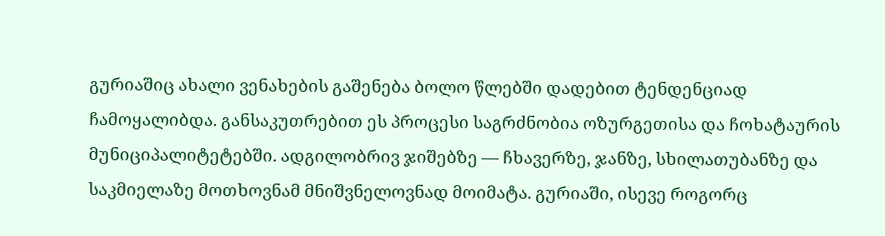გურიაშიც ახალი ვენახების გაშენება ბოლო წლებში დადებით ტენდენციად ჩამოყალიბდა. განსაკუთრებით ეს პროცესი საგრძნობია ოზურგეთისა და ჩოხატაურის მუნიციპალიტეტებში. ადგილობრივ ჯიშებზე — ჩხავერზე, ჯანზე, სხილათუბანზე და საკმიელაზე მოთხოვნამ მნიშვნელოვნად მოიმატა. გურიაში, ისევე როგორც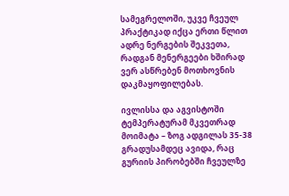სამეგრელოში, უკვე ჩვეულ პრაქტიკად იქცა ერთი წლით ადრე ნერგების შეკვეთა, რადგან მენერგეები ხშირად ვერ ასწრებენ მოთხოვნის დაკმაყოფილებას.

ივლისსა და აგვისტოში ტემპერატურამ მკვეთრად მოიმატა – ზოგ ადგილას 35-38 გრადუსამდეც ავიდა, რაც გურიის პირობებში ჩვეულზე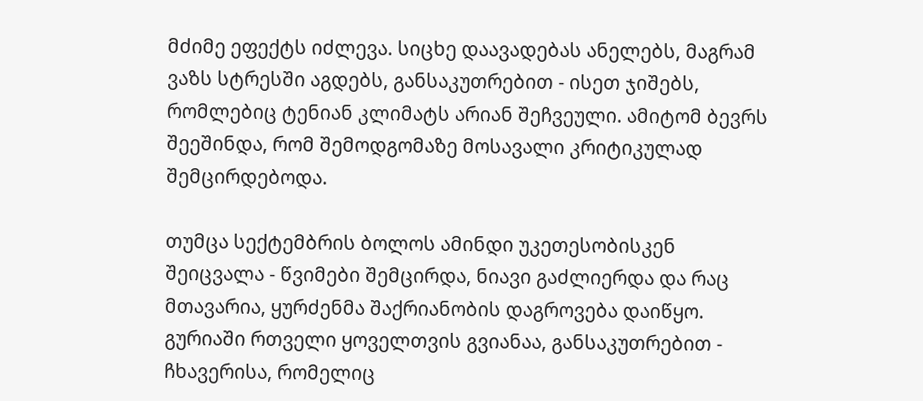მძიმე ეფექტს იძლევა. სიცხე დაავადებას ანელებს, მაგრამ ვაზს სტრესში აგდებს, განსაკუთრებით - ისეთ ჯიშებს, რომლებიც ტენიან კლიმატს არიან შეჩვეული. ამიტომ ბევრს შეეშინდა, რომ შემოდგომაზე მოსავალი კრიტიკულად შემცირდებოდა.

თუმცა სექტემბრის ბოლოს ამინდი უკეთესობისკენ შეიცვალა - წვიმები შემცირდა, ნიავი გაძლიერდა და რაც მთავარია, ყურძენმა შაქრიანობის დაგროვება დაიწყო. გურიაში რთველი ყოველთვის გვიანაა, განსაკუთრებით - ჩხავერისა, რომელიც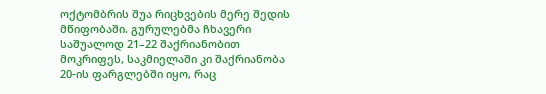ოქტომბრის შუა რიცხვების მერე შედის მწიფობაში. გურულებმა ჩხავერი საშუალოდ 21–22 შაქრიანობით მოკრიფეს, საკმიელაში კი შაქრიანობა 20-ის ფარგლებში იყო, რაც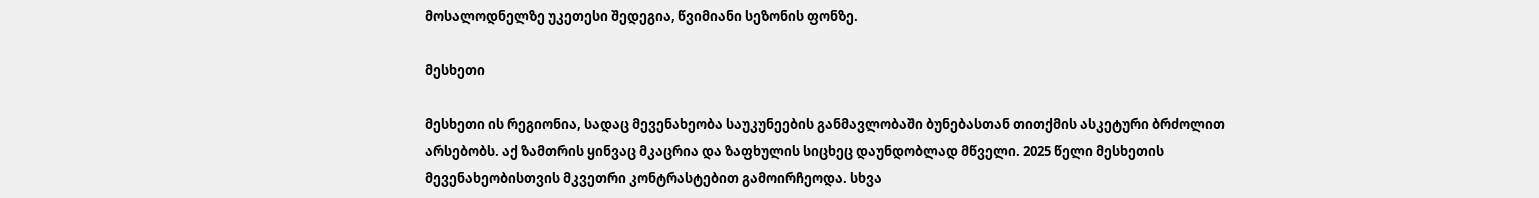მოსალოდნელზე უკეთესი შედეგია, წვიმიანი სეზონის ფონზე.

მესხეთი

მესხეთი ის რეგიონია, სადაც მევენახეობა საუკუნეების განმავლობაში ბუნებასთან თითქმის ასკეტური ბრძოლით არსებობს. აქ ზამთრის ყინვაც მკაცრია და ზაფხულის სიცხეც დაუნდობლად მწველი. 2025 წელი მესხეთის მევენახეობისთვის მკვეთრი კონტრასტებით გამოირჩეოდა. სხვა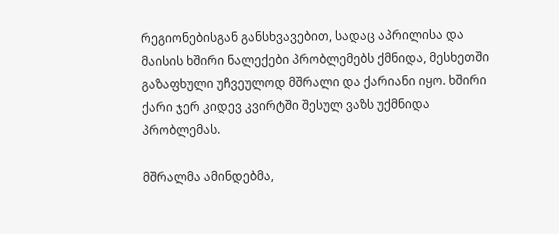რეგიონებისგან განსხვავებით, სადაც აპრილისა და მაისის ხშირი ნალექები პრობლემებს ქმნიდა, მესხეთში გაზაფხული უჩვეულოდ მშრალი და ქარიანი იყო. ხშირი ქარი ჯერ კიდევ კვირტში შესულ ვაზს უქმნიდა პრობლემას.

მშრალმა ამინდებმა,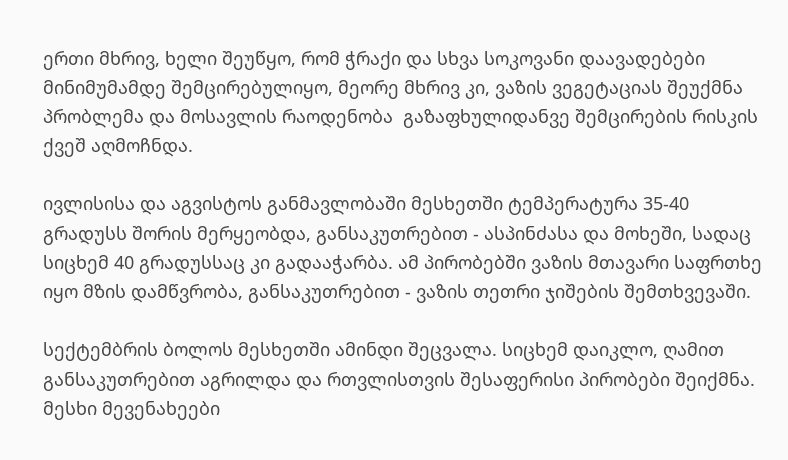ერთი მხრივ, ხელი შეუწყო, რომ ჭრაქი და სხვა სოკოვანი დაავადებები მინიმუმამდე შემცირებულიყო, მეორე მხრივ კი, ვაზის ვეგეტაციას შეუქმნა პრობლემა და მოსავლის რაოდენობა  გაზაფხულიდანვე შემცირების რისკის ქვეშ აღმოჩნდა.

ივლისისა და აგვისტოს განმავლობაში მესხეთში ტემპერატურა 35-40 გრადუსს შორის მერყეობდა, განსაკუთრებით - ასპინძასა და მოხეში, სადაც სიცხემ 40 გრადუსსაც კი გადააჭარბა. ამ პირობებში ვაზის მთავარი საფრთხე იყო მზის დამწვრობა, განსაკუთრებით - ვაზის თეთრი ჯიშების შემთხვევაში.

სექტემბრის ბოლოს მესხეთში ამინდი შეცვალა. სიცხემ დაიკლო, ღამით განსაკუთრებით აგრილდა და რთვლისთვის შესაფერისი პირობები შეიქმნა. მესხი მევენახეები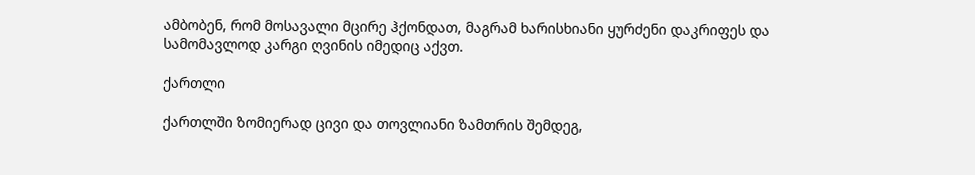ამბობენ, რომ მოსავალი მცირე ჰქონდათ, მაგრამ ხარისხიანი ყურძენი დაკრიფეს და სამომავლოდ კარგი ღვინის იმედიც აქვთ.

ქართლი

ქართლში ზომიერად ცივი და თოვლიანი ზამთრის შემდეგ,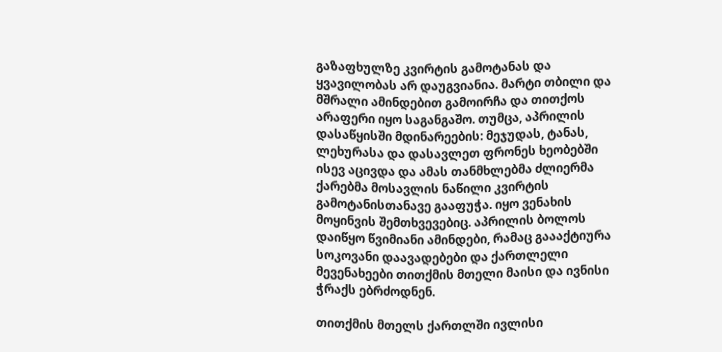გაზაფხულზე კვირტის გამოტანას და ყვავილობას არ დაუგვიანია. მარტი თბილი და მშრალი ამინდებით გამოირჩა და თითქოს არაფერი იყო საგანგაშო. თუმცა, აპრილის დასაწყისში მდინარეების: მეჯუდას, ტანას, ლეხურასა და დასავლეთ ფრონეს ხეობებში ისევ აცივდა და ამას თანმხლებმა ძლიერმა ქარებმა მოსავლის ნაწილი კვირტის გამოტანისთანავე გააფუჭა. იყო ვენახის მოყინვის შემთხვევებიც. აპრილის ბოლოს დაიწყო წვიმიანი ამინდები, რამაც გაააქტიურა სოკოვანი დაავადებები და ქართლელი მევენახეები თითქმის მთელი მაისი და ივნისი ჭრაქს ებრძოდნენ.

თითქმის მთელს ქართლში ივლისი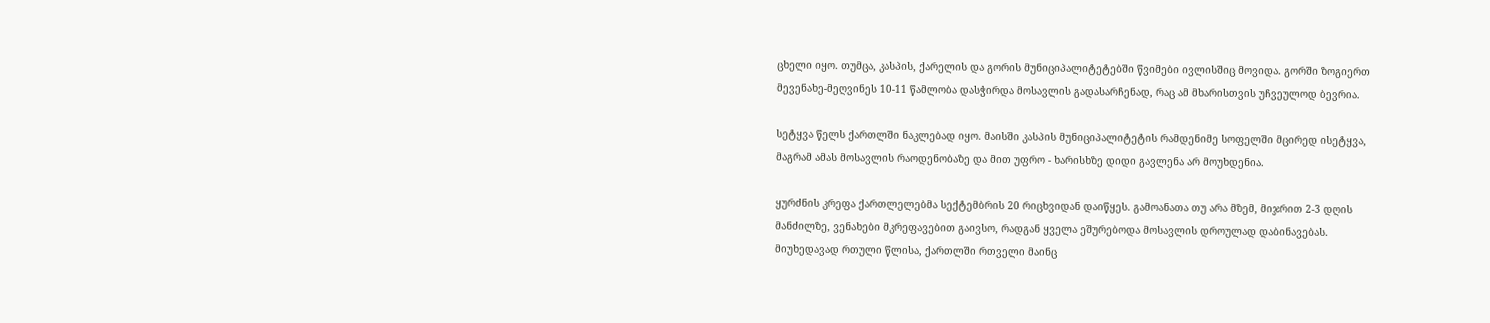ცხელი იყო. თუმცა, კასპის, ქარელის და გორის მუნიციპალიტეტებში წვიმები ივლისშიც მოვიდა. გორში ზოგიერთ მევენახე-მეღვინეს 10-11 წამლობა დასჭირდა მოსავლის გადასარჩენად, რაც ამ მხარისთვის უჩვეულოდ ბევრია.

სეტყვა წელს ქართლში ნაკლებად იყო. მაისში კასპის მუნიციპალიტეტის რამდენიმე სოფელში მცირედ ისეტყვა, მაგრამ ამას მოსავლის რაოდენობაზე და მით უფრო - ხარისხზე დიდი გავლენა არ მოუხდენია.

ყურძნის კრეფა ქართლელებმა სექტემბრის 20 რიცხვიდან დაიწყეს. გამოანათა თუ არა მზემ, მიჯრით 2-3 დღის მანძილზე, ვენახები მკრეფავებით გაივსო, რადგან ყველა ეშურებოდა მოსავლის დროულად დაბინავებას. მიუხედავად რთული წლისა, ქართლში რთველი მაინც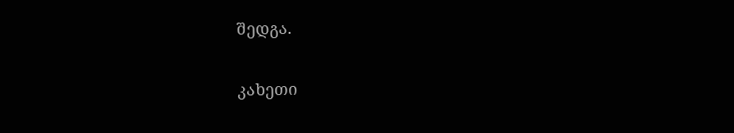შედგა.

კახეთი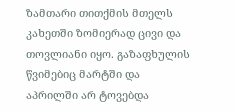ზამთარი თითქმის მთელს კახეთში ზომიერად ცივი და თოვლიანი იყო. გაზაფხულის წვიმებიც მარტში და აპრილში არ ტოვებდა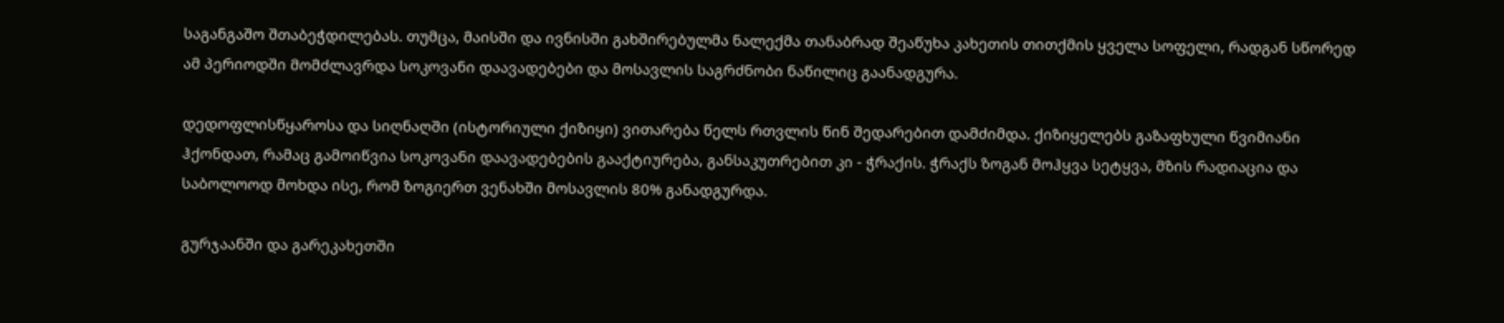საგანგაშო შთაბეჭდილებას. თუმცა, მაისში და ივნისში გახშირებულმა ნალექმა თანაბრად შეაწუხა კახეთის თითქმის ყველა სოფელი, რადგან სწორედ ამ პერიოდში მომძლავრდა სოკოვანი დაავადებები და მოსავლის საგრძნობი ნაწილიც გაანადგურა.

დედოფლისწყაროსა და სიღნაღში (ისტორიული ქიზიყი) ვითარება წელს რთვლის წინ შედარებით დამძიმდა. ქიზიყელებს გაზაფხული წვიმიანი ჰქონდათ, რამაც გამოიწვია სოკოვანი დაავადებების გააქტიურება, განსაკუთრებით კი - ჭრაქის. ჭრაქს ზოგან მოჰყვა სეტყვა, მზის რადიაცია და საბოლოოდ მოხდა ისე, რომ ზოგიერთ ვენახში მოსავლის 80% განადგურდა.

გურჯაანში და გარეკახეთში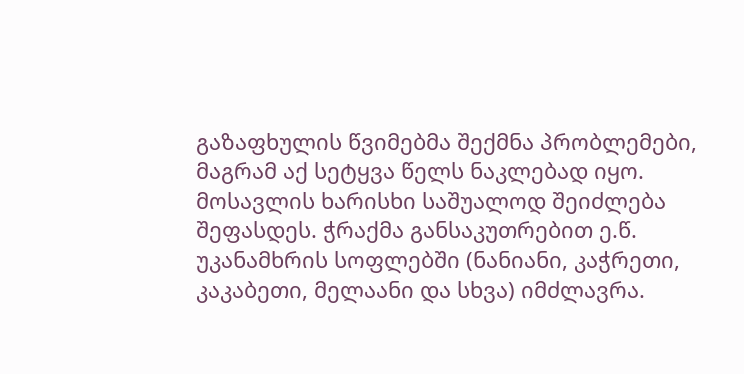გაზაფხულის წვიმებმა შექმნა პრობლემები, მაგრამ აქ სეტყვა წელს ნაკლებად იყო. მოსავლის ხარისხი საშუალოდ შეიძლება შეფასდეს. ჭრაქმა განსაკუთრებით ე.წ. უკანამხრის სოფლებში (ნანიანი, კაჭრეთი, კაკაბეთი, მელაანი და სხვა) იმძლავრა.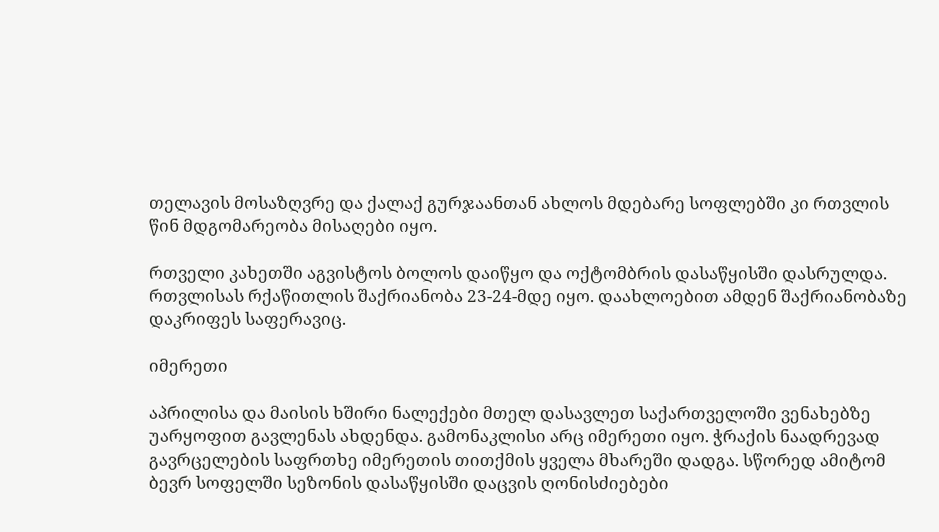თელავის მოსაზღვრე და ქალაქ გურჯაანთან ახლოს მდებარე სოფლებში კი რთვლის წინ მდგომარეობა მისაღები იყო.

რთველი კახეთში აგვისტოს ბოლოს დაიწყო და ოქტომბრის დასაწყისში დასრულდა. რთვლისას რქაწითლის შაქრიანობა 23-24-მდე იყო. დაახლოებით ამდენ შაქრიანობაზე დაკრიფეს საფერავიც.

იმერეთი

აპრილისა და მაისის ხშირი ნალექები მთელ დასავლეთ საქართველოში ვენახებზე უარყოფით გავლენას ახდენდა. გამონაკლისი არც იმერეთი იყო. ჭრაქის ნაადრევად გავრცელების საფრთხე იმერეთის თითქმის ყველა მხარეში დადგა. სწორედ ამიტომ ბევრ სოფელში სეზონის დასაწყისში დაცვის ღონისძიებები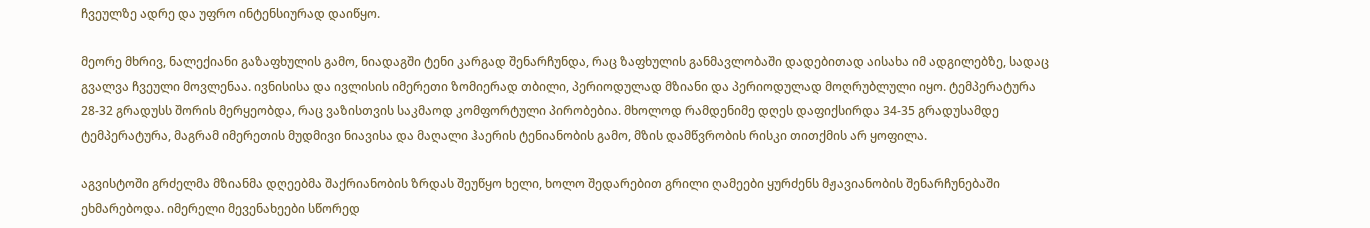ჩვეულზე ადრე და უფრო ინტენსიურად დაიწყო.

მეორე მხრივ, ნალექიანი გაზაფხულის გამო, ნიადაგში ტენი კარგად შენარჩუნდა, რაც ზაფხულის განმავლობაში დადებითად აისახა იმ ადგილებზე, სადაც გვალვა ჩვეული მოვლენაა. ივნისისა და ივლისის იმერეთი ზომიერად თბილი, პერიოდულად მზიანი და პერიოდულად მოღრუბლული იყო. ტემპერატურა 28-32 გრადუსს შორის მერყეობდა, რაც ვაზისთვის საკმაოდ კომფორტული პირობებია. მხოლოდ რამდენიმე დღეს დაფიქსირდა 34-35 გრადუსამდე ტემპერატურა, მაგრამ იმერეთის მუდმივი ნიავისა და მაღალი ჰაერის ტენიანობის გამო, მზის დამწვრობის რისკი თითქმის არ ყოფილა.

აგვისტოში გრძელმა მზიანმა დღეებმა შაქრიანობის ზრდას შეუწყო ხელი, ხოლო შედარებით გრილი ღამეები ყურძენს მჟავიანობის შენარჩუნებაში ეხმარებოდა. იმერელი მევენახეები სწორედ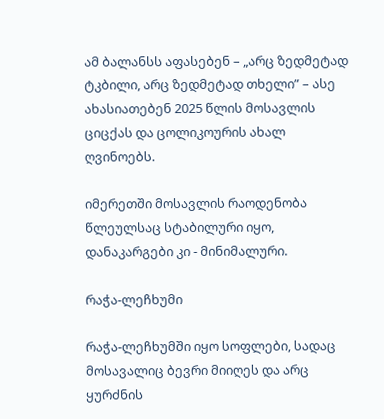ამ ბალანსს აფასებენ – „არც ზედმეტად ტკბილი, არც ზედმეტად თხელი” – ასე ახასიათებენ 2025 წლის მოსავლის ციცქას და ცოლიკოურის ახალ ღვინოებს.

იმერეთში მოსავლის რაოდენობა წლეულსაც სტაბილური იყო, დანაკარგები კი - მინიმალური.

რაჭა-ლეჩხუმი

რაჭა-ლეჩხუმში იყო სოფლები, სადაც მოსავალიც ბევრი მიიღეს და არც ყურძნის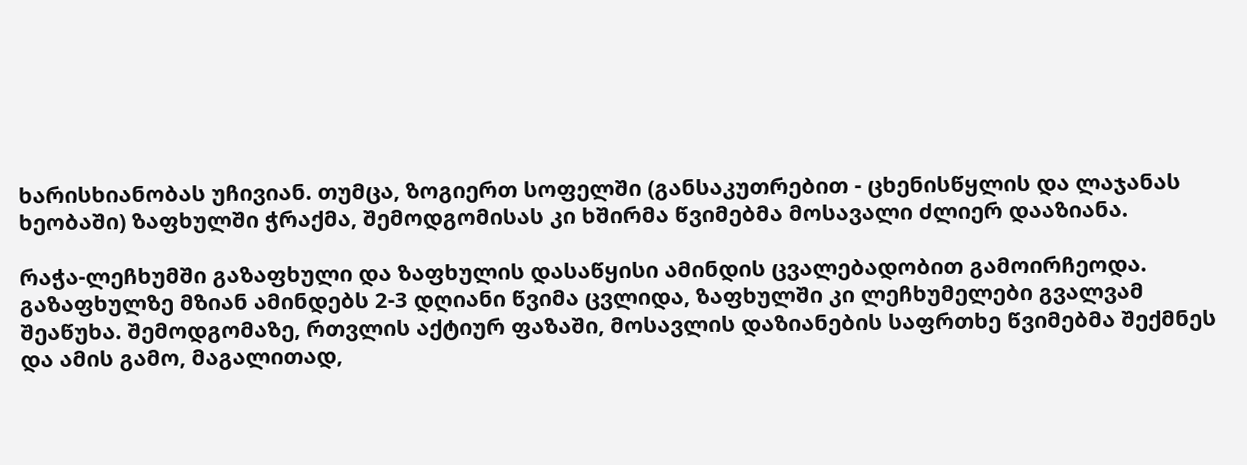ხარისხიანობას უჩივიან. თუმცა, ზოგიერთ სოფელში (განსაკუთრებით - ცხენისწყლის და ლაჯანას ხეობაში) ზაფხულში ჭრაქმა, შემოდგომისას კი ხშირმა წვიმებმა მოსავალი ძლიერ დააზიანა.

რაჭა-ლეჩხუმში გაზაფხული და ზაფხულის დასაწყისი ამინდის ცვალებადობით გამოირჩეოდა. გაზაფხულზე მზიან ამინდებს 2-3 დღიანი წვიმა ცვლიდა, ზაფხულში კი ლეჩხუმელები გვალვამ შეაწუხა. შემოდგომაზე, რთვლის აქტიურ ფაზაში, მოსავლის დაზიანების საფრთხე წვიმებმა შექმნეს და ამის გამო, მაგალითად,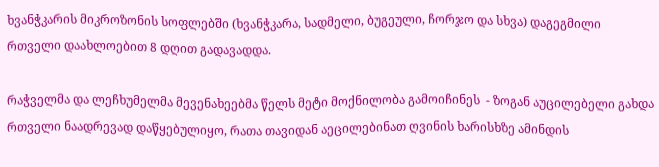ხვანჭკარის მიკროზონის სოფლებში (ხვანჭკარა, სადმელი, ბუგეული, ჩორჯო და სხვა) დაგეგმილი რთველი დაახლოებით 8 დღით გადავადდა.

რაჭველმა და ლეჩხუმელმა მევენახეებმა წელს მეტი მოქნილობა გამოიჩინეს  - ზოგან აუცილებელი გახდა რთველი ნაადრევად დაწყებულიყო, რათა თავიდან აეცილებინათ ღვინის ხარისხზე ამინდის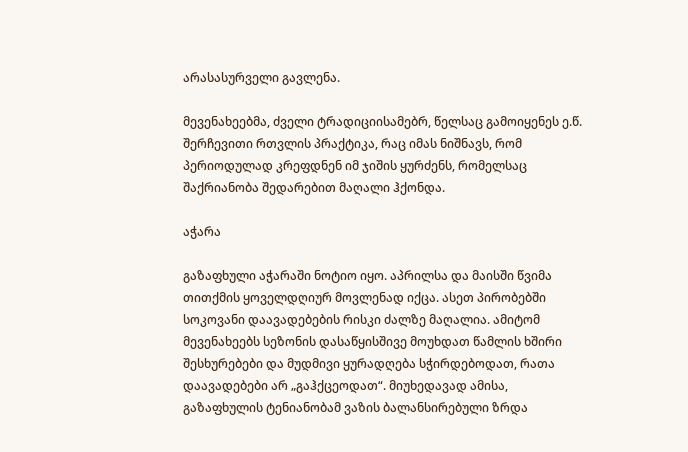არასასურველი გავლენა.

მევენახეებმა, ძველი ტრადიციისამებრ, წელსაც გამოიყენეს ე.წ. შერჩევითი რთვლის პრაქტიკა, რაც იმას ნიშნავს, რომ პერიოდულად კრეფდნენ იმ ჯიშის ყურძენს, რომელსაც შაქრიანობა შედარებით მაღალი ჰქონდა.

აჭარა

გაზაფხული აჭარაში ნოტიო იყო. აპრილსა და მაისში წვიმა თითქმის ყოველდღიურ მოვლენად იქცა. ასეთ პირობებში სოკოვანი დაავადებების რისკი ძალზე მაღალია. ამიტომ მევენახეებს სეზონის დასაწყისშივე მოუხდათ წამლის ხშირი შესხურებები და მუდმივი ყურადღება სჭირდებოდათ, რათა დაავადებები არ „გაჰქცეოდათ“. მიუხედავად ამისა, გაზაფხულის ტენიანობამ ვაზის ბალანსირებული ზრდა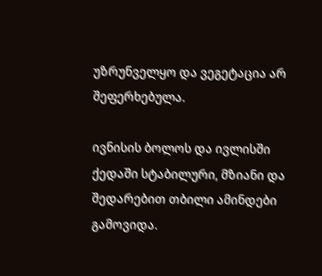უზრუნველყო და ვეგეტაცია არ  შეფერხებულა.

ივნისის ბოლოს და ივლისში ქედაში სტაბილური, მზიანი და შედარებით თბილი ამინდები გამოვიდა.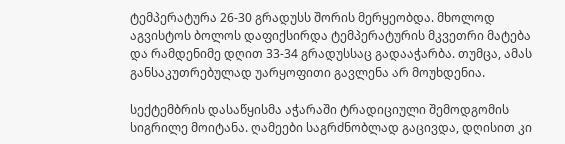ტემპერატურა 26-30 გრადუსს შორის მერყეობდა. მხოლოდ აგვისტოს ბოლოს დაფიქსირდა ტემპერატურის მკვეთრი მატება და რამდენიმე დღით 33-34 გრადუსსაც გადააჭარბა. თუმცა, ამას განსაკუთრებულად უარყოფითი გავლენა არ მოუხდენია.

სექტემბრის დასაწყისმა აჭარაში ტრადიციული შემოდგომის სიგრილე მოიტანა. ღამეები საგრძნობლად გაცივდა, დღისით კი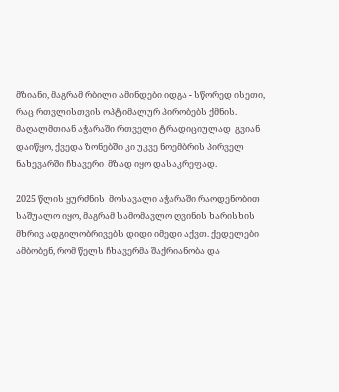მზიანი, მაგრამ რბილი ამინდები იდგა - სწორედ ისეთი, რაც რთვლისთვის ოპტიმალურ პირობებს ქმნის. მაღალმთიან აჭარაში რთველი ტრადიციულად  გვიან დაიწყო, ქვედა ზონებში კი უკვე ნოემბრის პირველ ნახევარში ჩხავერი  მზად იყო დასაკრეფად.

2025 წლის ყურძნის  მოსავალი აჭარაში რაოდენობით საშუალო იყო, მაგრამ სამომავლო ღვინის ხარისხის მხრივ ადგილობრივებს დიდი იმედი აქვთ. ქედელები ამბობენ, რომ წელს ჩხავერმა შაქრიანობა და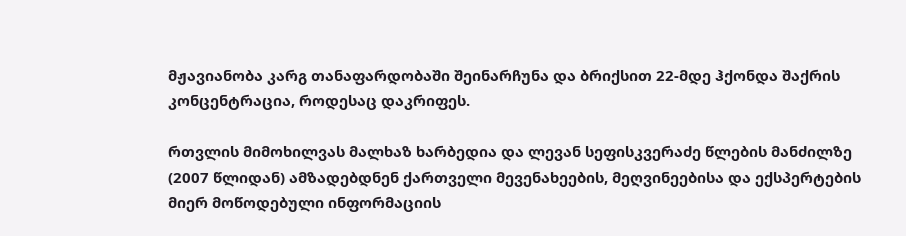მჟავიანობა კარგ თანაფარდობაში შეინარჩუნა და ბრიქსით 22-მდე ჰქონდა შაქრის კონცენტრაცია, როდესაც დაკრიფეს.

რთვლის მიმოხილვას მალხაზ ხარბედია და ლევან სეფისკვერაძე წლების მანძილზე (2007 წლიდან) ამზადებდნენ ქართველი მევენახეების, მეღვინეებისა და ექსპერტების მიერ მოწოდებული ინფორმაციის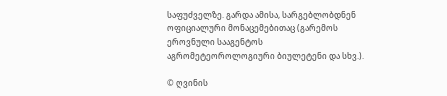საფუძველზე. გარდა ამისა, სარგებლობდნენ ოფიციალური მონაცემებითაც (გარემოს ეროვნული სააგენტოს აგრომეტეოროლოგიური ბიულეტენი და სხვ.).

© ღვინის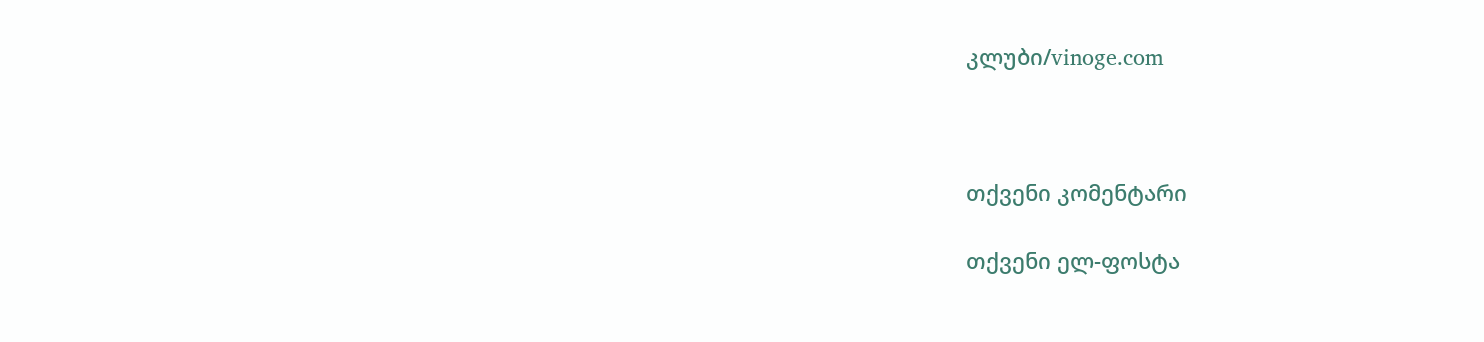კლუბი/vinoge.com



თქვენი კომენტარი

თქვენი ელ-ფოსტა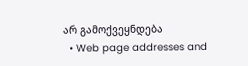არ გამოქვეყნდება
  • Web page addresses and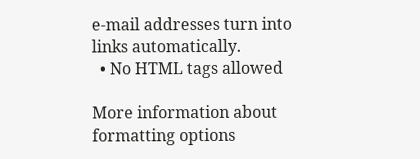e-mail addresses turn into links automatically.
  • No HTML tags allowed

More information about formatting options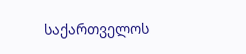საქართველოს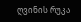ღვინის რუკა